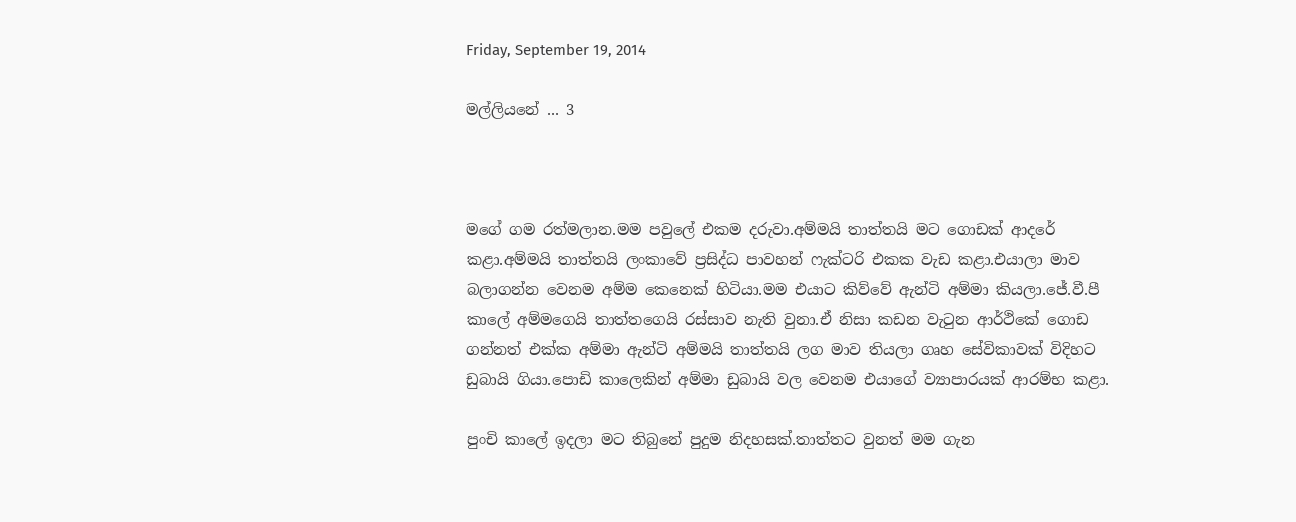Friday, September 19, 2014

මල්ලියනේ ... 3



මගේ ගම රත්මලාන.මම පවුලේ එකම දරුවා.අම්මයි තාත්තයි මට ගොඩක් ආදරේ කළා.අම්මයි තාත්තයි ලංකාවේ ප්‍රසිද්ධ පාවහන් ෆැක්ටරි එකක වැඩ කළා.එයාලා මාව බලාගන්න වෙනම අම්ම කෙනෙක් හිටියා.මම එයාට කිව්වේ ඇන්ටි අම්මා කියලා.ජේ.වී.පී කාලේ අම්මගෙයි තාත්තගෙයි රස්සාව නැති වුනා.ඒ නිසා කඩන වැටුන ආර්ථිකේ ගොඩ ගන්නත් එක්ක අම්මා ඇන්ටි අම්මයි තාත්තයි ලග මාව තියලා ගෘහ සේවිකාවක් විදිහට ඩුබායි ගියා.පොඩි කාලෙකින් අම්මා ඩුබායි වල වෙනම එයාගේ ව්‍යාපාරයක් ආරම්භ කළා.

පුංචි කාලේ ඉදලා මට තිබුනේ පුදුම නිදහසක්.තාත්තට වුනත් මම ගැන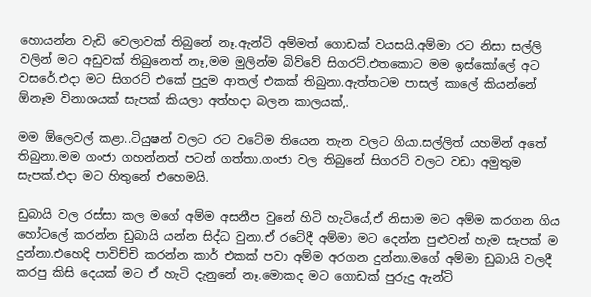හොයන්න වැඩි වෙලාවක් තිබුනේ නෑ.ඇන්ටි අම්මත් ගොඩක් වයසයි.අම්මා රට නිසා සල්ලි වලින් මට අඩුවක් තිබුනෙත් නෑ,මම මුලින්ම බිව්වේ සිගරට්.එතකොට මම ඉස්කෝලේ අට වසරේ.එදා මට සිගරට් එකේ පුදුම ආතල් එකක් තිබුනා.ඇත්තටම පාසල් කාලේ කියන්නේ ඕනෑම විනාශයක් සැපක් කියලා අත්හදා බලන කාලයක්,.

මම ඕලෙවල් කළා..ටියුෂන් වලට රට වටේම තියෙන තැන වලට ගියා.සල්ලිත් යහමින් අතේ තිබුනා.මම ගංජා ගහන්නත් පටන් ගත්තා.ගංජා වල තිබුනේ සිගරට් වලට වඩා අමුතුම සැපක්.එදා මට හිතුනේ එහෙමයි.

ඩුබායි වල රස්සා කල මගේ අම්ම අසනීප වුනේ හිටි හැටියේ,ඒ නිසාම මට අම්ම කරගන ගිය හෝටලේ කරන්න ඩුබායි යන්න සිද්ධ වුනා.ඒ රටේදී අම්මා මට දෙන්න පුළුවන් හැම සැපක් ම දුන්නා.එහෙදි පාවිච්චි කරන්න කාර් එකක් පවා අම්ම අරගන දුන්නා.මගේ අම්මා ඩුබායි වලදී කරපු කිසි දෙයක් මට ඒ හැටි දැනුනේ නෑ.මොකද මට ගොඩක් පුරුදු ඇන්ටි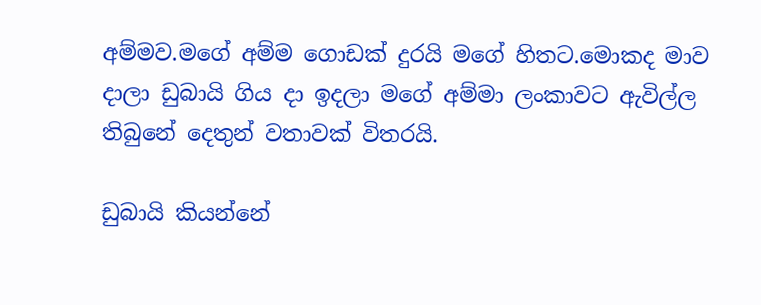අම්මව.මගේ අම්ම ගොඩක් දුරයි මගේ හිතට.මොකද මාව දාලා ඩුබායි ගිය දා ඉදලා මගේ අම්මා ලංකාවට ඇවිල්ල තිබුනේ දෙතුන් වතාවක් විතරයි.

ඩුබායි කියන්නේ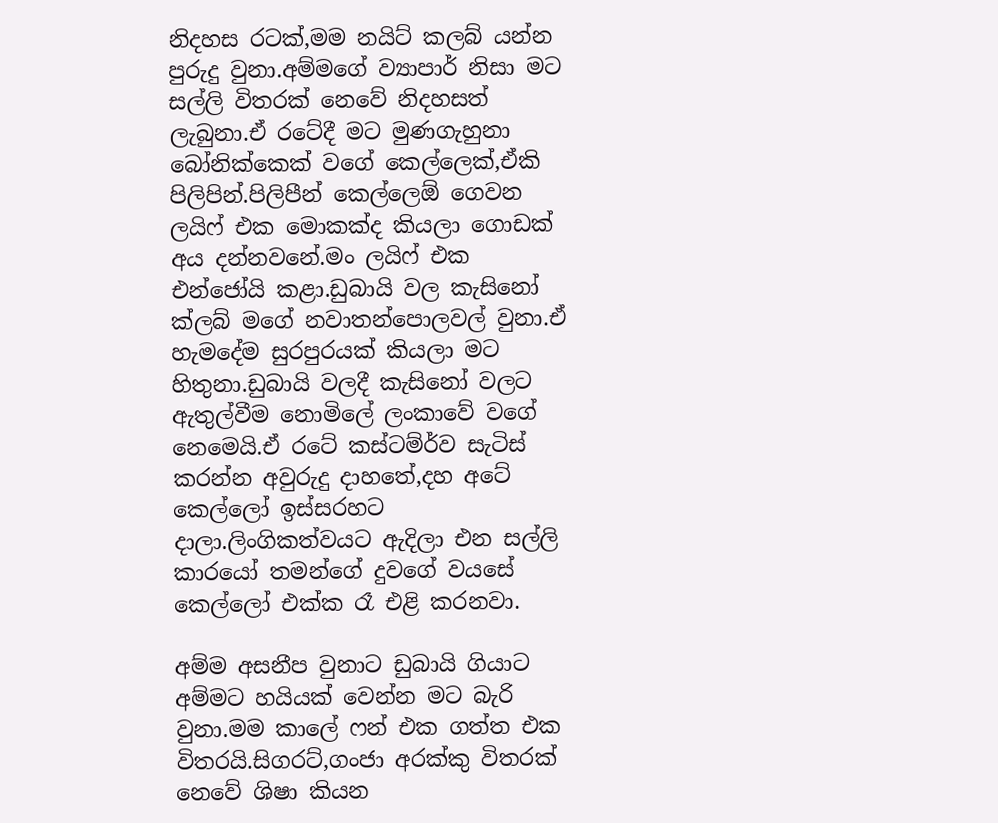නිදහස රටක්,මම නයිට් කලබ් යන්න පුරුදු වුනා.අම්මගේ ව්‍යාපාර් නිසා මට සල්ලි විතරක් නෙවේ නිදහසත් ලැබුනා.ඒ රටේදී මට මුණගැහුනා බෝනික්කෙක් වගේ කෙල්ලෙක්,ඒකි පිලිපින්.පිලිපීන් කෙල්ලෙඕ ගෙවන ලයිෆ් එක මොකක්ද කියලා ගොඩක් අය දන්නවනේ.මං ලයිෆ් එක එන්ජෝයි කළා.ඩුබායි වල කැසිනෝ ක්ලබ් මගේ නවාතන්පොලවල් වුනා.ඒ හැමදේම සුරපුරයක් කියලා මට හිතුනා.ඩුබායි වලදී කැසිනෝ වලට ඇතුල්වීම නොමිලේ ලංකාවේ වගේ නෙමෙයි.ඒ රටේ කස්ටම්ර්ව සැටිස් කරන්න අවුරුදු දාහතේ,දහ අටේ කෙල්ලෝ ඉස්සරහට දාලා.ලිංගිකත්වයට ඇදිලා එන සල්ලි කාරයෝ තමන්ගේ දුවගේ වයසේ කෙල්ලෝ එක්ක රෑ එළි කරනවා.

අම්ම අසනීප වුනාට ඩුබායි ගියාට අම්මට හයියක් වෙන්න මට බැරි වුනා.මම කාලේ ෆන් එක ගත්ත එක විතරයි.සිගරට්,ගංජා අරක්කු විතරක් නෙවේ ශිෂා කියන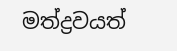මත්ද්‍රවයත්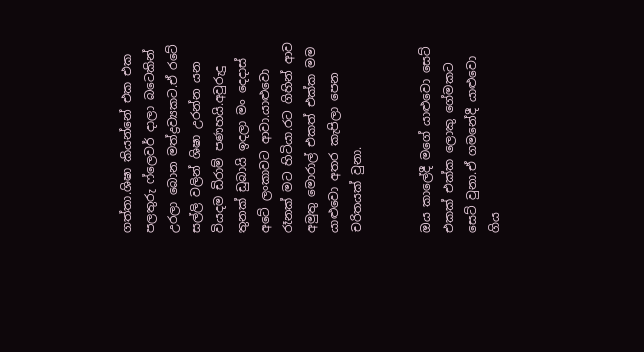ගත්තා.ශිෂා කියන්නේ එක එක පලතුරු ෆ්ලෙවර් දාලා බටෙකින් උරලා බොන මත්ද්‍රව්‍යකට.ඒ රටේ සල්ලි වලින් ශිෂා උරන්න යන වියදම ඩිරාම් පණහයි.අවුරුදු තුනක් ඩුබායි ඉදලා මං දෙදාස් අටේ ලංකාවට ආවා.යාළුවො රෑනක් මට හිටියා.රට ගිහින් ආව අමුතු මොරාල් එකත් එක්ක මම යාළුවො අතර කැපිලා පෙන චරිතයක් වුනා.


ඔය කාලේදී මගේ යාළුවො සෙට් එකක් එක්ක ලොකු ගේමකට සෙට් වුනා.ඒ ගමනේදී යාළුවො ගිය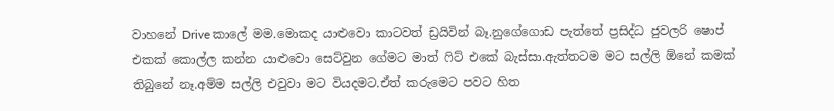වාහනේ Drive කාලේ මම.මොකද යාළුවො කාටවත් ඩ්‍රයිවින් බෑ.නුගේගොඩ පැත්තේ ප්‍රසිද්ධ ජුවලරි ෂොප් එකක් කොල්ල කන්න යාළුවො සෙට්වුන ගේමට මාත් ෆිට් එකේ බැස්සා.ඇත්තටම මට සල්ලි ඕනේ කමක් තිබුනේ නෑ.අම්ම සල්ලි එවුවා මට වියදමට.ඒත් කරුමෙට පවට හිත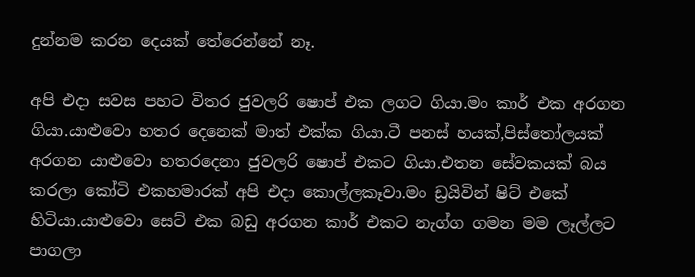දුන්නම කරන දෙයක් තේරෙන්නේ නෑ.

අපි එදා සවස පහට විතර ජුවලරි ෂොප් එක ලගට ගියා.මං කාර් එක අරගන ගියා.යාළුවො හතර දෙනෙක් මාත් එක්ක ගියා.ටී පනස් හයක්,පිස්තෝලයක් අරගන යාළුවො හතරදෙනා ජුවලරි ෂොප් එකට ගියා.එතන සේවකයක් බය කරලා කෝටි එකහමාරක් අපි එදා කොල්ලකෑවා.මං ඩ්‍රයිවින් ෂිට් එකේ හිටියා.යාළුවො සෙට් එක බඩු අරගන කාර් එකට නැග්ග ගමන මම ලෑල්ලට පාගලා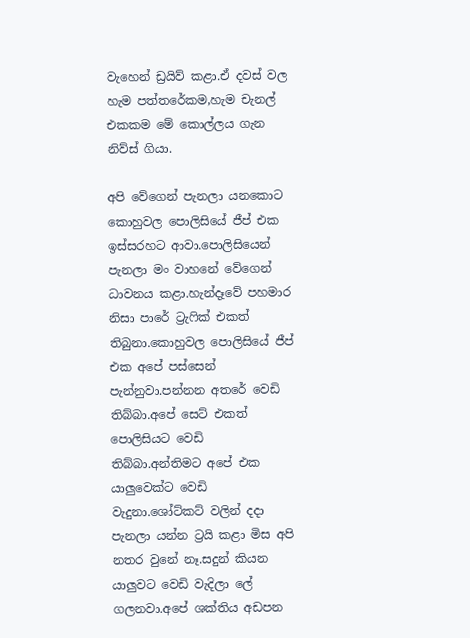වැහෙන් ඩ්‍රයිව් කළා.ඒ දවස් වල හැම පත්තරේකම,හැම චැනල් එකකම මේ කොල්ලය ගැන නිව්ස් ගියා.

අපි වේගෙන් පැනලා යනකොට කොහුවල පොලිසියේ ජීප් එක ඉස්සරහට ආවා.පොලිසියෙන් පැනලා මං වාහනේ වේගෙන් ධාවනය කළා.හැන්දෑවේ පහමාර නිසා පාරේ ට්‍රැෆික් එකත් තිබුනා.කොහුවල පොලිසියේ ජීප් එක අපේ පස්සෙන් පැන්නුවා.පන්නන අතරේ වෙඩි තිබ්බා.අපේ සෙට් එකත් පොලිසියට වෙඩි තිබ්බා.අන්තිමට අපේ එක යාලුවෙක්ට වෙඩි වැදුනා.ශෝට්කට් වලින් දදා පැනලා යන්න ට්‍රයි කළා මිස අපි නතර වුනේ නෑ.සදුන් කියන යාලුවට වෙඩි වැදිලා ලේ ගලනවා.අපේ ශක්තිය අඩපන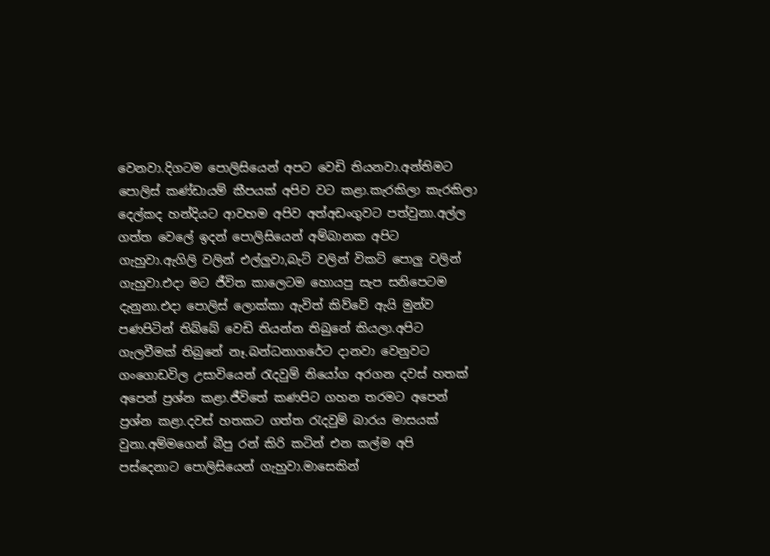වෙනවා.දිගටම පොලිසියෙන් අපට වෙඩි තියනවා.අන්තිමට පොලිස් කණ්ඩායම් කීපයක් අපිව වට කළා.කැරකිලා කැරකිලා දෙල්කද හන්දියට ආවහම අපිව අත්අඩංගුවට පත්වුනා.අල්ල ගත්ත වෙලේ ඉදන් පොලිසියෙන් අම්බානක අපිට ගැහුවා.ඇගිලි වලින් එල්ලුවා,බැට් වලින් විකට් පොලු වලින් ගැහුවා.එදා මට ජීවිත කාලෙටම හොයපු සැප සනිපෙටම දැනුනා.එදා පොලිස් ලොක්කා ඇවිත් කිව්වේ ඇයි මුන්ව පණපිටින් තිබ්බේ වෙඩි තියන්න තිබුනේ කියලා.අපිට ගැලවීමක් තිබුනේ නෑ.බන්ධනාගරේට දානවා වෙනුවට ගංගොඩවිල උසාවියෙන් රැදවුම් නියෝග අරගන දවස් හතක් අපෙන් ප්‍රශ්න කළා.ජීවිතේ කණපිට ගහන තරමට අපෙන් ප්‍රශ්න කළා.දවස් හතකට ගත්ත රැදවුම් බාරය මාසයක් වුනා.අම්මගෙන් බීපු රන් කිරි කටින් එන කල්ම අපි පස්දෙනාට පොලිසියෙන් ගැහුවා.මාසෙකින්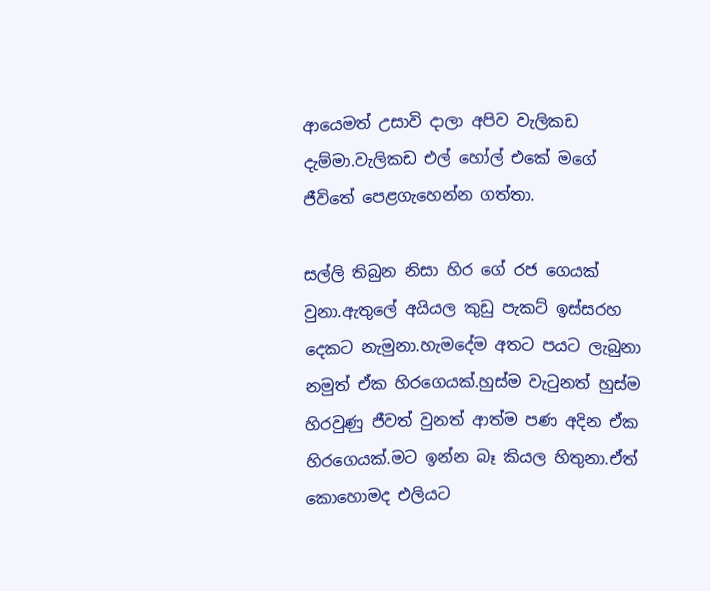ආයෙමත් උසාවි දාලා අපිව වැලිකඩ දැම්මා.වැලිකඩ එල් හෝල් එකේ මගේ ජීවිතේ පෙළගැහෙන්න ගත්තා.

සල්ලි තිබුන නිසා හිර ගේ රජ ගෙයක් වුනා.ඇතුලේ අයියල කුඩු පැකට් ඉස්සරහ දෙකට නැමුනා.හැමදේම අතට පයට ලැබුනා නමුත් ඒක හිරගෙයක්.හුස්ම වැටුනත් හුස්ම හිරවුණු ජීවත් වුනත් ආත්ම පණ අදින ඒක හිරගෙයක්.මට ඉන්න බෑ කියල හිතුනා.ඒත් කොහොමද එලියට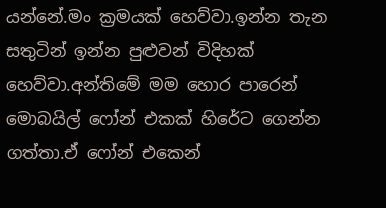යන්නේ.මං ක්‍රමයක් හෙව්වා.ඉන්න තැන සතුටින් ඉන්න පුළුවන් විදිහක් හෙව්වා.අන්තිමේ මම හොර පාරෙන් මොබයිල් ෆෝන් එකක් හිරේට ගෙන්න ගත්තා.ඒ ෆෝන් එකෙන්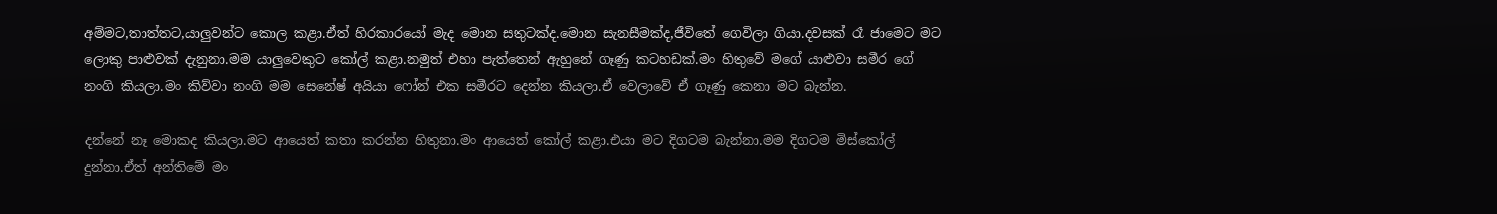අම්මට,තාත්තට,යාලුවන්ට කොල කළා.ඒත් හිරකාරයෝ මැද මොන සතුටක්ද.මොන සැනසීමක්ද,ජීවිතේ ගෙවිලා ගියා.දවසක් රෑ ජාමෙට මට ලොකු පාළුවක් දැනුනා.මම යාලුවෙකුට කෝල් කළා.නමුත් එහා පැත්තෙන් ඇහුනේ ගෑණු කටහඩක්.මං හිතුවේ මගේ යාළුවා සමීර ගේ නංගි කියලා.මං කිව්වා නංගි මම සෙනේෂ් අයියා ෆෝන් එක සමීරට දෙන්න කියලා.ඒ වෙලාවේ ඒ ගෑණු කෙනා මට බැන්න.

දන්නේ නෑ මොකද කියලා.මට ආයෙත් කතා කරන්න හිතුනා.මං ආයෙත් කෝල් කළා.එයා මට දිගටම බැන්නා.මම දිගටම මිස්කෝල් දුන්නා.ඒත් අන්තිමේ මං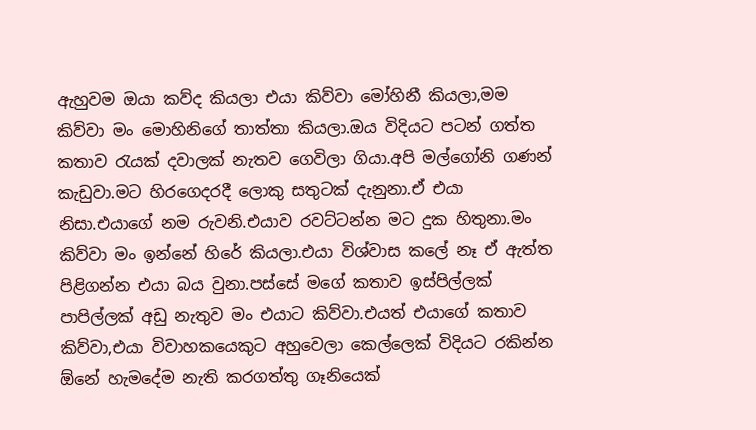ඇහුවම ඔයා කව්ද කියලා එයා කිව්වා මෝහිනී කියලා,මම කිව්වා මං මොහිනිගේ තාත්තා කියලා.ඔය විදියට පටන් ගත්ත කතාව රැයක් දවාලක් නැතව ගෙවිලා ගියා.අපි මල්ගෝනි ගණන් කැඩුවා.මට හිරගෙදරදී ලොකු සතුටක් දැනුනා.ඒ එයා නිසා.එයාගේ නම රුවනි.එයාව රවට්ටන්න මට දුක හිතුනා.මං කිව්වා මං ඉන්නේ හිරේ කියලා.එයා විශ්වාස කලේ නෑ ඒ ඇත්ත පිළිගන්න එයා බය වුනා.පස්සේ මගේ කතාව ඉස්පිල්ලක් පාපිල්ලක් අඩු නැතුව මං එයාට කිව්වා.එයත් එයාගේ කතාව කිව්වා,එයා විවාහකයෙකුට අහුවෙලා කෙල්ලෙක් විදියට රකින්න ඕනේ හැමදේම නැති කරගත්තු ගෑනියෙක්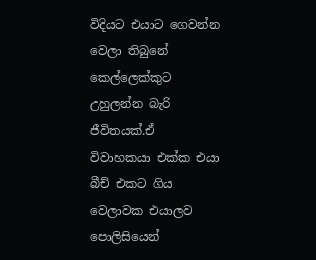විදියට එයාට ගෙවන්න වෙලා තිබුනේ කෙල්ලෙක්කුට උහුලන්න බැරි ජීවිතයක්.ඒ විවාහකයා එක්ක එයා බීච් එකට ගිය වෙලාවක එයාලව පොලිසියෙන්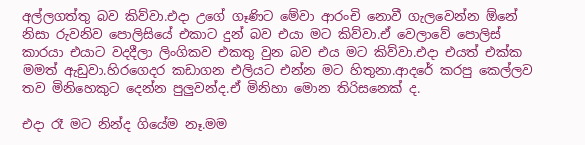අල්ලගත්තු බව කිව්වා.එදා උගේ ගෑණිට මේවා ආරංචි නොවී ගැලවෙන්න ඕනේ නිසා රුවනිව පොලිසියේ එකාට දුන් බව එයා මට කිව්වා.ඒ වෙලාවේ පොලිස් කාරයා එයාට වදදීලා ලිංගිකව එකතු වුන බව එය මට කිව්වා.එදා එයත් එක්ක මමත් ඇඩුවා.හිරගෙදර කඩාගන එලියට එන්න මට හිතුනා.ආදරේ කරපු කෙල්ලව තව මිනිහෙකුට දෙන්න පුලුවන්ද.ඒ මිනිහා මොන තිරිසනෙක් ද.

එදා රෑ මට නින්ද ගියේම නෑ.මම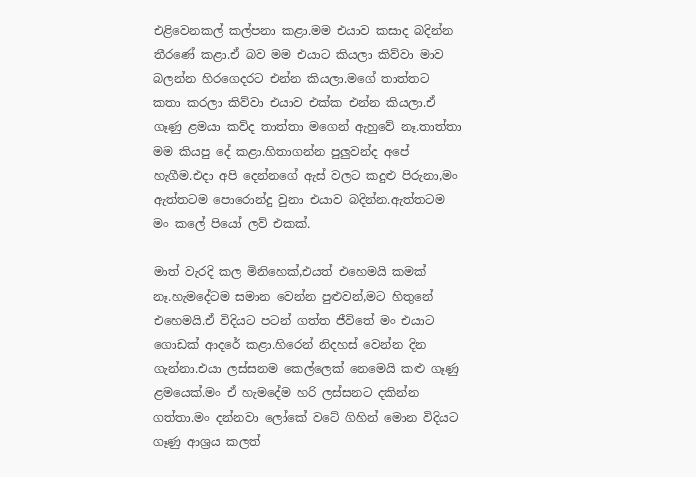එළිවෙනකල් කල්පනා කළා.මම එයාව කසාද බදින්න තීරණේ කළා.ඒ බව මම එයාට කියලා කිව්වා මාව බලන්න හිරගෙදරට එන්න කියලා.මගේ තාත්තට කතා කරලා කිව්වා එයාව එක්ක එන්න කියලා.ඒ ගෑණු ළමයා කව්ද තාත්තා මගෙන් ඇහුවේ නෑ.තාත්තා මම කියපු දේ කළා.හිතාගන්න පුලුවන්ද අපේ හැගීම.එදා අපි දෙන්නගේ ඇස් වලට කදුළු පිරුනා,මං ඇත්තටම පොරොන්දු වුනා එයාව බදින්න.ඇත්තටම මං කලේ පියෝ ලව් එකක්.

මාත් වැරදි කල මිනිහෙක්,එයත් එහෙමයි කමක් නෑ.හැමදේටම සමාන වෙන්න පුළුවන්,මට හිතුනේ එහෙමයි.ඒ විදියට පටන් ගත්ත ජීවිතේ මං එයාට ගොඩක් ආදරේ කළා.හිරෙන් නිදහස් වෙන්න දින ගැන්නා.එයා ලස්සනම කෙල්ලෙක් නෙමෙයි කළු ගෑණු ළමයෙක්.මං ඒ හැමදේම හරි ලස්සනට දකින්න ගත්තා.මං දන්නවා ලෝකේ වටේ ගිහින් මොන විදියට ගෑණු ආශ්‍රය කලත්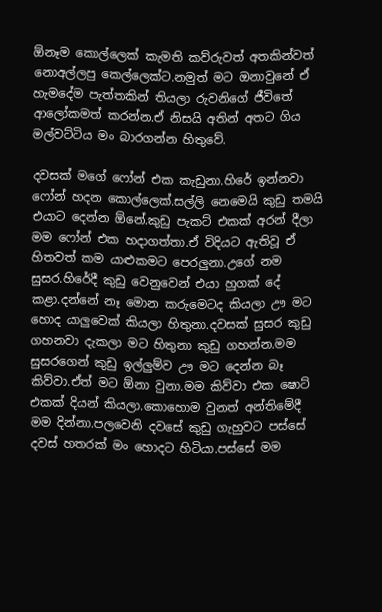ඕනෑම කොල්ලෙක් කැමති කව්රුවත් අතකින්වත් නොඅල්ලපු කෙල්ලෙක්ට.නමුත් මට ඔනාවුනේ ඒ හැමදේම පැත්තකින් තියලා රුවනිගේ ජීවිතේ ආලෝකමත් කරන්න.ඒ නිසයි අතින් අතට ගිය මල්වට්ටිය මං බාරගන්න හිතුවේ.

දවසක් මගේ ෆෝන් එක කැඩුනා.හිරේ ඉන්නවා ෆෝන් හදන කොල්ලෙක්.සල්ලි නෙමෙයි කුඩු තමයි එයාට දෙන්න ඕනේ.කුඩු පැකට් එකක් අරන් දීලා මම ෆෝන් එක හදාගත්තා.ඒ විදියට ඇතිවූ ඒ හිතවත් කම යාළුකමට පෙරලුනා.උගේ නම සුසර.හිරේදී කුඩු වෙනුවෙන් එයා හුගක් දේ කළා.දන්නේ නෑ මොන කරුමෙටද කියලා ඌ මට හොද යාලුවෙක් කියලා හිතුනා.දවසක් සුසර කුඩු ගහනවා දැකලා මට හිතුනා කුඩු ගහන්න.මම සුසරගෙන් කුඩු ඉල්ලුම්ව ඌ මට දෙන්න බෑ කිව්වා.ඒත් මට ඕනා වුනා.මම කිව්වා එක ෂොට් එකක් දියන් කියලා.කොහොම වුනත් අන්තිමේදී මම දින්නා.පලවෙනි දවසේ කුඩු ගැහුවට පස්සේ දවස් හතරක් මං හොදට හිටියා.පස්සේ මම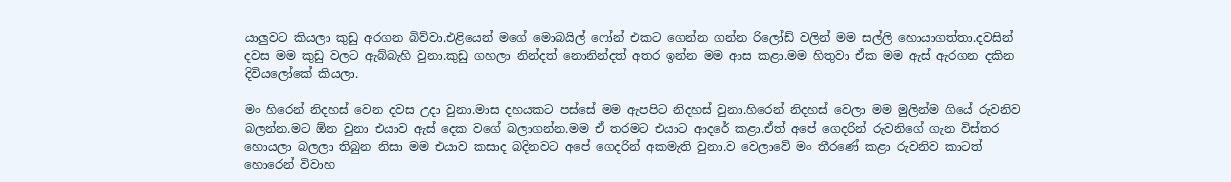යාලුවට කියලා කුඩු අරගන බිව්වා.එළියෙන් මගේ මොබයිල් ෆෝන් එකට ගෙන්න ගන්න රිලෝඩ් වලින් මම සල්ලි හොයාගත්තා.දවසින් දවස මම කුඩු වලට ඇබ්බැහි වුනා.කුඩු ගහලා නින්දත් නොනින්දත් අතර ඉන්න මම ආස කළා.මම හිතුවා ඒක මම ඇස් ඇරගන දකින දිවියලෝකේ කියලා.

මං හිරෙන් නිදහස් වෙන දවස උදා වුනා.මාස දහයකට පස්සේ මම ඇපපිට නිදහස් වුනා.හිරෙන් නිදහස් වෙලා මම මුලින්ම ගියේ රුවනිව බලන්න.මට ඕන වුනා එයාව ඇස් දෙක වගේ බලාගන්න.මම ඒ තරමට එයාට ආදරේ කළා.ඒත් අපේ ගෙදරින් රුවනිගේ ගැන විස්තර හොයලා බලලා තිබුන නිසා මම එයාව කසාද බදිනවට අපේ ගෙදරින් අකමැති වුනා.ව වෙලාවේ මං තීරණේ කළා රුවනිව කාටත් හොරෙන් විවාහ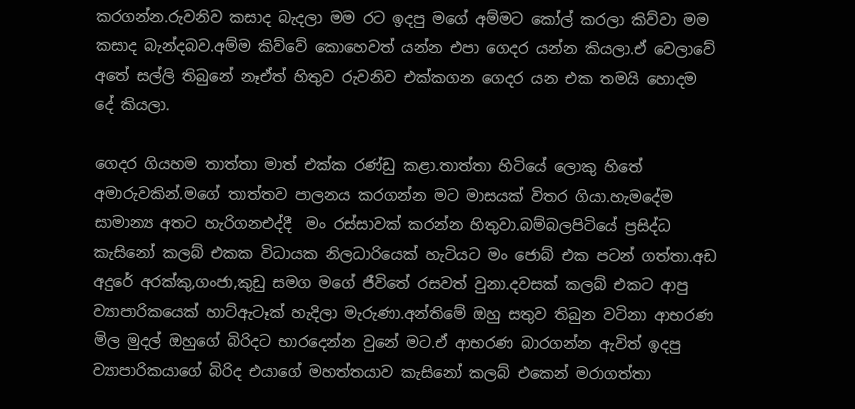කරගන්න.රුවනිව කසාද බැදලා මම රට ඉදපු මගේ අම්මට කෝල් කරලා කිව්වා මම කසාද බැන්දබව.අම්ම කිව්වේ කොහෙවත් යන්න එපා ගෙදර යන්න කියලා.ඒ වෙලාවේ අතේ සල්ලි තිබුනේ නෑඒත් හිතුව රුවනිව එක්කගන ගෙදර යන එක තමයි හොදම දේ කියලා.

ගෙදර ගියහම තාත්තා මාත් එක්ක රණ්ඩු කළා.තාත්තා හිටියේ ලොකු හිතේ අමාරුවකින්.මගේ තාත්තව පාලනය කරගන්න මට මාසයක් විතර ගියා.හැමදේම සාමාන්‍ය අතට හැරිගනඑද්දී  මං රස්සාවක් කරන්න හිතුවා.බම්බලපිටියේ ප්‍රසිද්ධ කැසිනෝ කලබ් එකක විධායක නිලධාරියෙක් හැටියට මං ජොබ් එක පටන් ගත්තා.අඩ අදුරේ අරක්කු,ගංජා,කුඩු සමග මගේ ජීවිතේ රසවත් වුනා.දවසක් කලබ් එකට ආපු ව්‍යාපාරිකයෙක් හාට්ඇටෑක් හැදිලා මැරුණා.අන්තිමේ ඔහු සතුව තිබුන වටිනා ආභරණ මිල මුදල් ඔහුගේ බිරිදට භාරදෙන්න වුනේ මට.ඒ ආභරණ බාරගන්න ඇවිත් ඉදපු ව්‍යාපාරිකයාගේ බිරිද එයාගේ මහත්තයාව කැසිනෝ කලබ් එකෙන් මරාගත්තා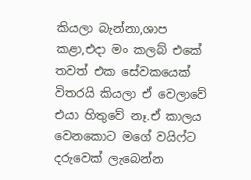කියලා බැන්නා,ශාප කළා,එදා මං කලබ් එකේ තවත් එක සේවකයෙක් විතරයි කියලා ඒ වෙලාවේ එයා හිතුවේ නෑ.ඒ කාලය වෙනකොට මගේ වයිෆ්ට දරුවෙක් ලැබෙන්න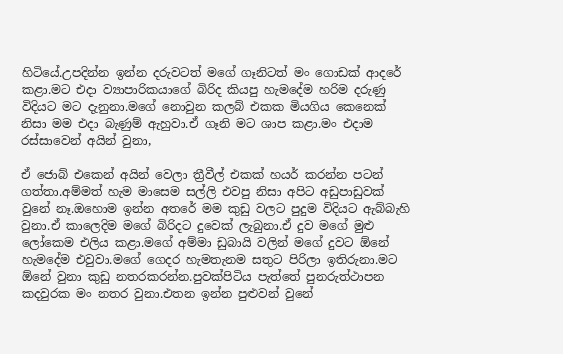හිටියේ.උපදින්න ඉන්න දරුවටත් මගේ ගෑනිටත් මං ගොඩක් ආදරේ කළා.මට එදා ව්‍යාපාරිකයාගේ බිරිද කියපු හැමදේම හරිම දරුණු විදියට මට දැනුනා.මගේ නොවුන කලබ් එකක මියගිය කෙනෙක් නිසා මම එදා බැණුම් ඇහුවා.ඒ ගෑනි මට ශාප කළා.මං එදාම රස්සාවෙන් අයින් වුනා,

ඒ ජොබ් එකෙන් අයින් වෙලා ත්‍රීවීල් එකක් හයර් කරන්න පටන් ගත්තා.අම්මත් හැම මාසෙම සල්ලි එවපු නිසා අපිට අඩුපාඩුවක් වුනේ නෑ.ඔහොම ඉන්න අතරේ මම කුඩු වලට පුදුම විදියට ඇබ්බැහි වුනා.ඒ කාලෙදිම මගේ බිරිදට දුවෙක් ලැබුනා.ඒ දුව මගේ මුළු ලෝකෙම එලිය කළා.මගේ අම්මා ඩුබායි වලින් මගේ දුවට ඕනේ හැමදේම එවුවා.මගේ ගෙදර හැමතැනම සතුට පිරිලා ඉතිරුනා.මට ඕනේ වුනා කුඩු නතරකරන්න.පුවක්පිටිය පැත්තේ පුනරුත්ථාපන කදවුරක මං නතර වුනා.එතන ඉන්න පුළුවන් වුනේ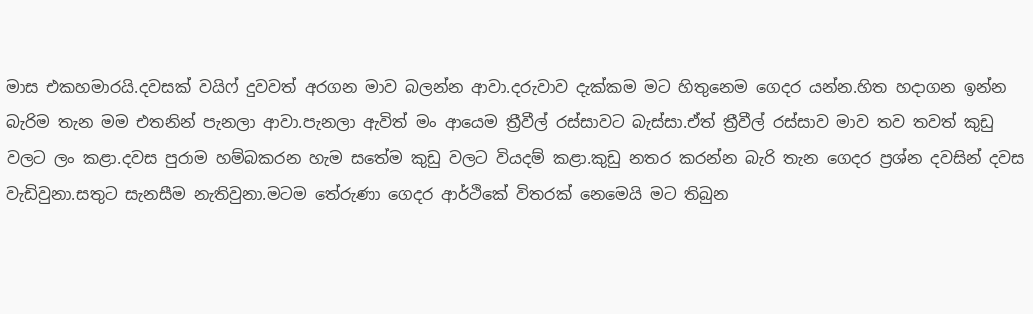මාස එකහමාරයි.දවසක් වයිෆ් දුවවත් අරගන මාව බලන්න ආවා.දරුවාව දැක්කම මට හිතුනෙම ගෙදර යන්න.හිත හදාගන ඉන්න බැරිම තැන මම එතනින් පැනලා ආවා.පැනලා ඇවිත් මං ආයෙම ත්‍රීවීල් රස්සාවට බැස්සා.ඒත් ත්‍රීවීල් රස්සාව මාව තව තවත් කුඩු වලට ලං කළා.දවස පුරාම හම්බකරන හැම සතේම කුඩු වලට වියදම් කළා.කුඩු නතර කරන්න බැරි තැන ගෙදර ප්‍රශ්න දවසින් දවස වැඩිවුනා.සතුට සැනසීම නැතිවුනා.මටම තේරුණා ගෙදර ආර්ථිකේ විතරක් නෙමෙයි මට තිබුන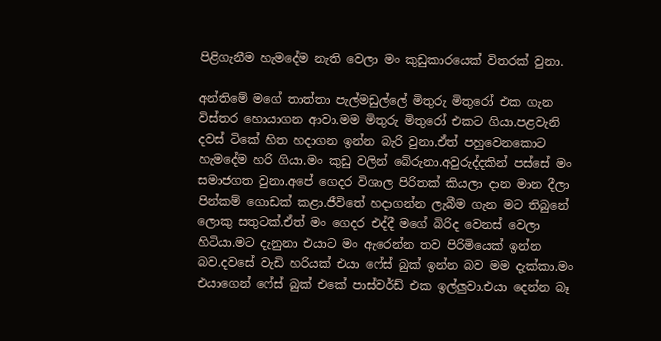පිළිගැනීම හැමදේම නැති වෙලා මං කුඩුකාරයෙක් විතරක් වුනා.

අන්තිමේ මගේ තාත්තා පැල්මඩුල්ලේ මිතුරු මිතුරෝ එක ගැන විස්තර හොයාගන ආවා.මම මිතුරු මිතුරෝ එකට ගියා.පළවැනි දවස් ටිකේ හිත හදාගන ඉන්න බැරි වුනා.ඒත් පහුවෙනකොට හැමදේම හරි ගියා.මං කුඩු වලින් බේරුනා.අවුරුද්දකින් පස්සේ මං සමාජගත වුනා.අපේ ගෙදර විශාල පිරිතක් කියලා දාන මාන දීලා පින්කම් ගොඩක් කළා.ජීවිතේ හදාගන්න ලැබීම ගැන මට තිබුනේ ලොකු සතුටක්.ඒත් මං ගෙදර එද්දී මගේ බිරිද වෙනස් වෙලා හිටියා.මට දැනුනා එයාට මං ඇරෙන්න තව පිරිමියෙක් ඉන්න බව.දවසේ වැඩි හරියක් එයා ෆේස් බුක් ඉන්න බව මම දැක්කා.මං එයාගෙන් ෆේස් බුක් එකේ පාස්වර්ඩ් එක ඉල්ලුවා.එයා දෙන්න බෑ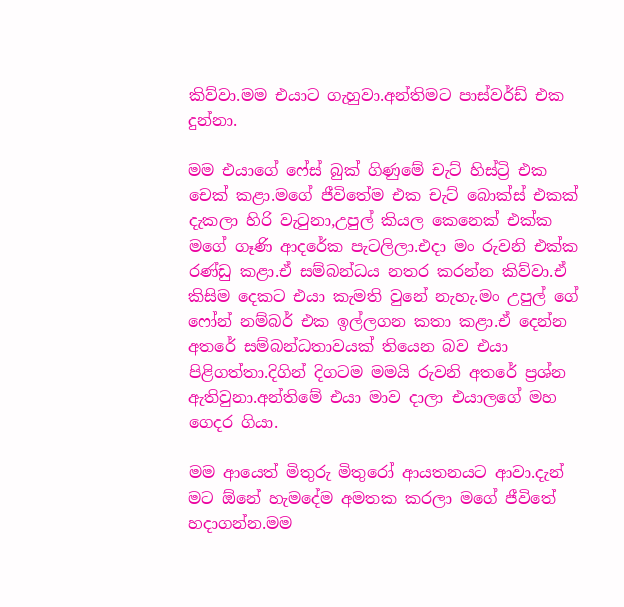කිව්වා.මම එයාට ගැහුවා.අන්තිමට පාස්වර්ඩ් එක දුන්නා.

මම එයාගේ ෆේස් බුක් ගිණුමේ චැට් හිස්ට්‍රි එක චෙක් කළා.මගේ ජීවිතේම එක චැට් බොක්ස් එකක් දැකලා හිරි වැටුනා,උපුල් කියල කෙනෙක් එක්ක මගේ ගෑණි ආදරේක පැටලිලා.එදා මං රුවනි එක්ක රණ්ඩු කළා.ඒ සම්බන්ධය නතර කරන්න කිව්වා.ඒ කිසිම දෙකට එයා කැමති වුනේ නැහැ.මං උපුල් ගේ ෆෝන් නම්බර් එක ඉල්ලගන කතා කළා.ඒ දෙන්න අතරේ සම්බන්ධතාවයක් තියෙන බව එයා පිළිගත්තා.දිගින් දිගටම මමයි රුවනි අතරේ ප්‍රශ්න ඇතිවුනා.අන්තිමේ එයා මාව දාලා එයාලගේ මහ ගෙදර ගියා.

මම ආයෙත් මිතුරු මිතුරෝ ආයතනයට ආවා.දැන් මට ඕනේ හැමදේම අමතක කරලා මගේ ජීවිතේ හදාගන්න.මම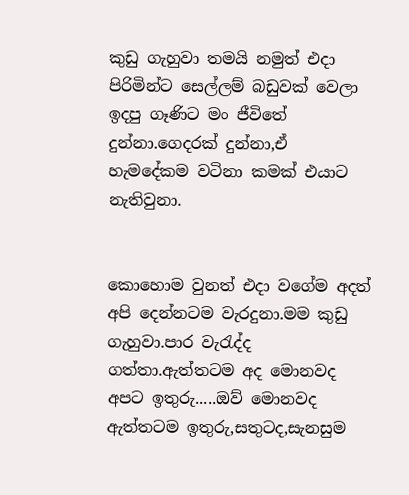කුඩු ගැහුවා තමයි නමුත් එදා පිරිමින්ට සෙල්ලම් බඩුවක් වෙලා ඉදපු ගෑණිට මං ජීවිතේ දුන්නා.ගෙදරක් දුන්නා,ඒ හැමදේකම වටිනා කමක් එයාට නැතිවුනා.


කොහොම වුනත් එදා වගේම අදත් අපි දෙන්නටම වැරදුනා.මම කුඩු ගැහුවා.පාර වැරැද්ද ගත්තා.ඇත්තටම අද මොනවද අපට ඉතුරු.....ඔව් මොනවද ඇත්තටම ඉතුරු,සතුටද,සැනසුම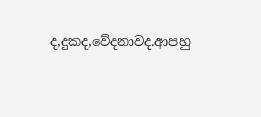ද,දුකද,වේදනාවද.ආපහු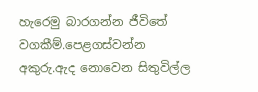හැරෙමු බාරගන්න ජීවිතේ වගකීම්.පෙළගස්වන්න අකුරු.ඇද නොවෙන සිතුවිල්ල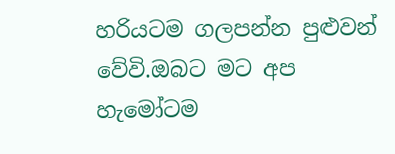හරියටම ගලපන්න පුළුවන් වේවි.ඔබට මට අප හැමෝටම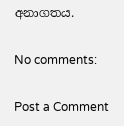අනාගතය.

No comments:

Post a Comment